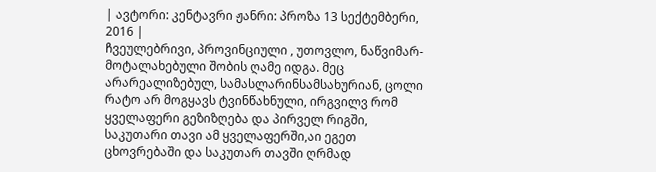| ავტორი: კენტავრი ჟანრი: პროზა 13 სექტემბერი, 2016 |
ჩვეულებრივი, პროვინციული , უთოვლო, ნაწვიმარ-მოტალახებული შობის ღამე იდგა. მეც არარეალიზებულ, სამასლარინსამსახურიან, ცოლი რატო არ მოგყავს ტვინწახნული, ირგვილვ რომ ყველაფერი გეზიზღება და პირველ რიგში, საკუთარი თავი ამ ყველაფერში,აი ეგეთ ცხოვრებაში და საკუთარ თავში ღრმად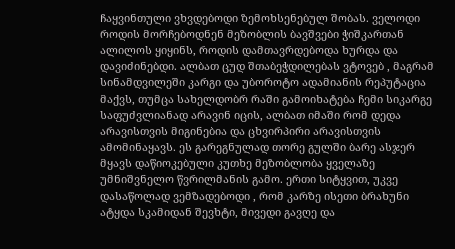ჩაყვინთული ვხვდებოდი ზემოხსენებულ შობას. ველოდი როდის მორჩებოდნენ მეზობლის ბავშვები ჭიშკართან ალილოს ყიყინს, როდის დამთავრდებოდა ხურდა და დავიძინებდი. ალბათ ცუდ შთაბეჭდილებას ვტოვებ , მაგრამ სინამდვილეში კარგი და უბოროტო ადამიანის რეპუტაცია მაქვს, თუმცა სახელდობრ რაში გამოიხატება ჩემი სიკარგე საფუძვლიანად არავინ იცის, ალბათ იმაში რომ დედა არავისთვის მიგინებია და ცხვირპირი არავისთვის ამომინაყავს. ეს გარეგნულად თორე გულში ბარე ასჯერ მყავს დაწიოკებული კუთხე მეზობლობა ყველაზე უმნიშვნელო წვრილმანის გამო. ერთი სიტყვით, უკვე დასაწოლად ვემზადებოდი , რომ კარზე ისეთი ბრახუნი ატყდა სკამიდან შევხტი, მივედი გავღე და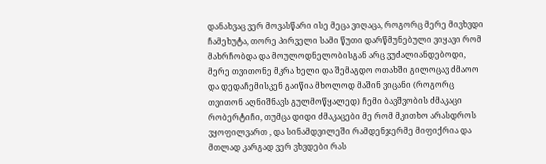დანახვაც ვერ მოვასწარი ისე მეცა ვიღაცა, როგორც მერე მივხვდი ჩამეხუტა, თორე პირველი სამი წუთი დარწმუნებული ვიყავი რომ მახრჩობდა და მოულოდნელობისგან არც ვუძალიანდებოდი, მერე თვითონე მკრა ხელი და შემაგდო ოთახში გილოცავ ძმაოო და დედაჩემისკენ გაიწია მხოლოდ მაშინ ვიცანი (როგორც თვითონ აღნიშნავს გულმოწყალედ) ჩემი ბავშვობის ძმაკაცი რობერტიჩი, თუმცა დიდი ძმაკაცები მე რომ მკითხო არასდროს ვყოფილვართ , და სინამდვილეში რამდენჯერმე მიფიქრია და მთლად კარგად ვერ ვხვდები რას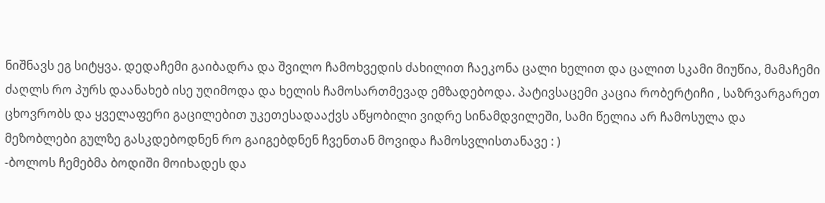ნიშნავს ეგ სიტყვა. დედაჩემი გაიბადრა და შვილო ჩამოხვედის ძახილით ჩაეკონა ცალი ხელით და ცალით სკამი მიუწია, მამაჩემი ძაღლს რო პურს დაანახებ ისე უღიმოდა და ხელის ჩამოსართმევად ემზადებოდა. პატივსაცემი კაცია რობერტიჩი , საზრვარგარეთ ცხოვრობს და ყველაფერი გაცილებით უკეთესადააქვს აწყობილი ვიდრე სინამდვილეში, სამი წელია არ ჩამოსულა და მეზობლები გულზე გასკდებოდნენ რო გაიგებდნენ ჩვენთან მოვიდა ჩამოსვლისთანავე : )
-ბოლოს ჩემებმა ბოდიში მოიხადეს და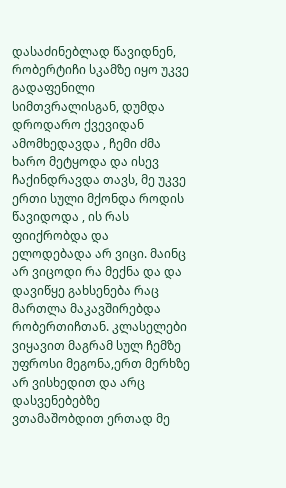დასაძინებლად წავიდნენ, რობერტიჩი სკამზე იყო უკვე გადაფენილი სიმთვრალისგან, დუმდა დროდარო ქვევიდან ამომხედავდა , ჩემი ძმა ხარო მეტყოდა და ისევ ჩაქინდრავდა თავს, მე უკვე ერთი სული მქონდა როდის წავიდოდა , ის რას ფიიქრობდა და ელოდებადა არ ვიცი. მაინც არ ვიცოდი რა მექნა და და დავიწყე გახსენება რაც მართლა მაკავშირებდა რობერთიჩთან. კლასელები ვიყავით მაგრამ სულ ჩემზე უფროსი მეგონა,ერთ მერხზე არ ვისხედით და არც დასვენებებზე ვთამაშობდით ერთად მე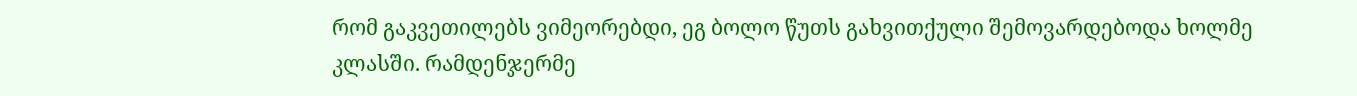რომ გაკვეთილებს ვიმეორებდი, ეგ ბოლო წუთს გახვითქული შემოვარდებოდა ხოლმე კლასში. რამდენჯერმე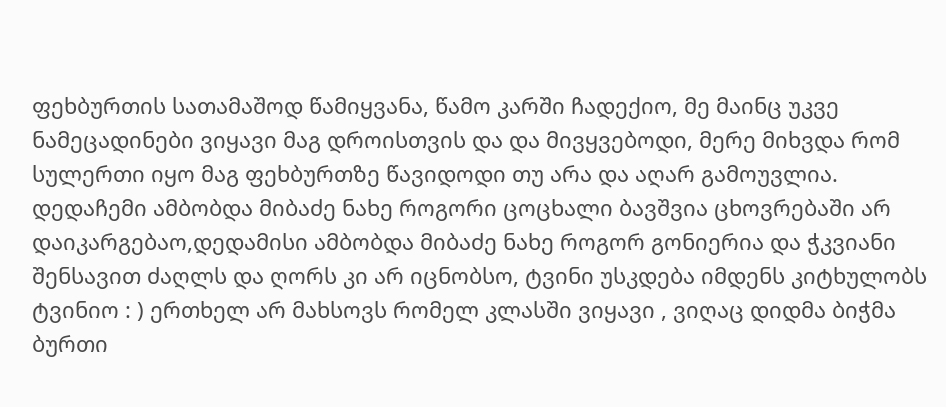ფეხბურთის სათამაშოდ წამიყვანა, წამო კარში ჩადექიო, მე მაინც უკვე ნამეცადინები ვიყავი მაგ დროისთვის და და მივყვებოდი, მერე მიხვდა რომ სულერთი იყო მაგ ფეხბურთზე წავიდოდი თუ არა და აღარ გამოუვლია. დედაჩემი ამბობდა მიბაძე ნახე როგორი ცოცხალი ბავშვია ცხოვრებაში არ დაიკარგებაო,დედამისი ამბობდა მიბაძე ნახე როგორ გონიერია და ჭკვიანი შენსავით ძაღლს და ღორს კი არ იცნობსო, ტვინი უსკდება იმდენს კიტხულობს ტვინიო : ) ერთხელ არ მახსოვს რომელ კლასში ვიყავი , ვიღაც დიდმა ბიჭმა ბურთი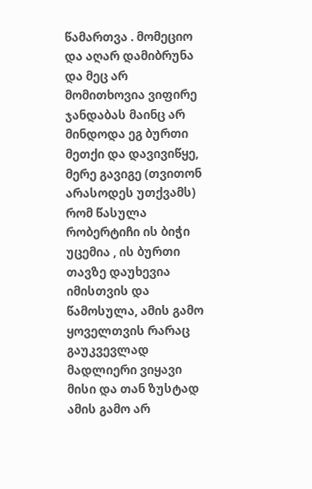წამართვა . მომეციო და აღარ დამიბრუნა და მეც არ მომითხოვია ვიფირე ჯანდაბას მაინც არ მინდოდა ეგ ბურთი მეთქი და დავივიწყე, მერე გავიგე (თვითონ არასოდეს უთქვამს) რომ წასულა რობერტიჩი ის ბიჭი უცემია , ის ბურთი თავზე დაუხევია იმისთვის და წამოსულა, ამის გამო ყოველთვის რარაც გაუკვევლად მადლიერი ვიყავი მისი და თან ზუსტად ამის გამო არ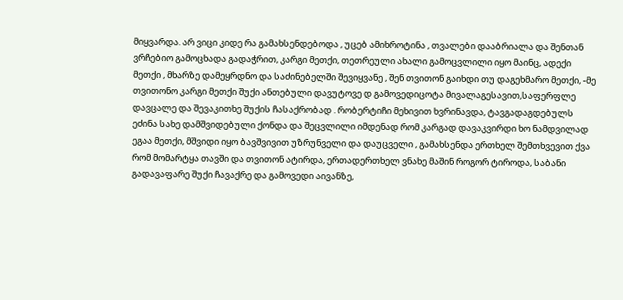მიყვარდა. არ ვიცი კიდე რა გამახსენდებოდა , უცებ ამიხროტინა , თვალები დააბრიალა და შენთან ვრჩებიო გამოცხადა გადაჭრით, კარგი მეთქი, თეთრეული ახალი გამოცვლილი იყო მაინც, ადექი მეთქი , მხარზე დამეყრდნო და საძინებელში შევიყვანე , შენ თვითონ გაიხდი თუ დაგეხმარო მეთქი, -მე თვითონო კარგი მეთქი შუქი ანთებული დავუტოვე დ გამოვედიცოტა მივალაგესავით,საფერფლე დავცალე და შევაკითხე შუქის ჩასაქრობად . რობერტიჩი მეხივით ხვრინავდა, ტავგადაგდებულს ეძინა სახე დამშვიდებული ქონდა და შეცვლილი იმდენად რომ კარგად დავაკვირდი ხო ნამდვილად ეგაა მეთქი, მშვიდი იყო ბავშვივით უზრუნველი და დაუცველი , გამახსენდა ერთხელ შემთხვევით ქვა რომ მომარტყა თავში და თვითონ ატირდა, ერთადერთხელ ვნახე მაშინ როგორ ტიროდა, საბანი გადავაფარე შუქი ჩავაქრე და გამოვედი აივანზე,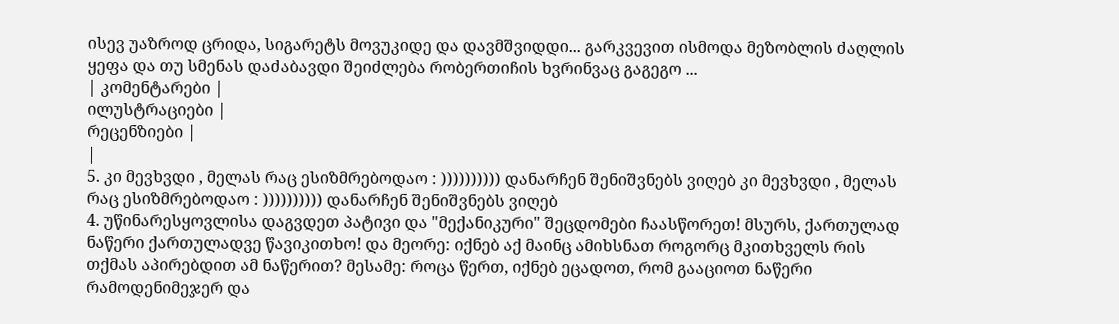ისევ უაზროდ ცრიდა, სიგარეტს მოვუკიდე და დავმშვიდდი... გარკვევით ისმოდა მეზობლის ძაღლის ყეფა და თუ სმენას დაძაბავდი შეიძლება რობერთიჩის ხვრინვაც გაგეგო ...
| კომენტარები |
ილუსტრაციები |
რეცენზიები |
|
5. კი მევხვდი , მელას რაც ესიზმრებოდაო : )))))))))) დანარჩენ შენიშვნებს ვიღებ კი მევხვდი , მელას რაც ესიზმრებოდაო : )))))))))) დანარჩენ შენიშვნებს ვიღებ
4. უწინარესყოვლისა დაგვდეთ პატივი და "მექანიკური" შეცდომები ჩაასწორეთ! მსურს, ქართულად ნაწერი ქართულადვე წავიკითხო! და მეორე: იქნებ აქ მაინც ამიხსნათ როგორც მკითხველს რის თქმას აპირებდით ამ ნაწერით? მესამე: როცა წერთ, იქნებ ეცადოთ, რომ გააციოთ ნაწერი რამოდენიმეჯერ და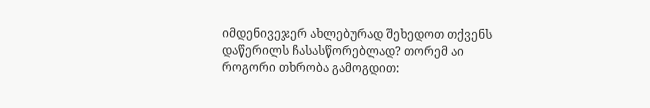იმდენივეჯერ ახლებურად შეხედოთ თქვენს დაწერილს ჩასასწორებლად? თორემ აი როგორი თხრობა გამოგდით: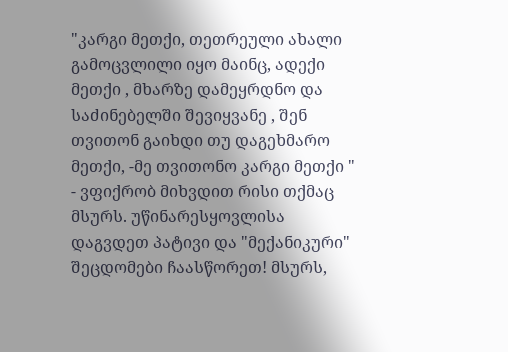"კარგი მეთქი, თეთრეული ახალი გამოცვლილი იყო მაინც, ადექი მეთქი , მხარზე დამეყრდნო და საძინებელში შევიყვანე , შენ თვითონ გაიხდი თუ დაგეხმარო მეთქი, -მე თვითონო კარგი მეთქი " - ვფიქრობ მიხვდით რისი თქმაც მსურს. უწინარესყოვლისა დაგვდეთ პატივი და "მექანიკური" შეცდომები ჩაასწორეთ! მსურს,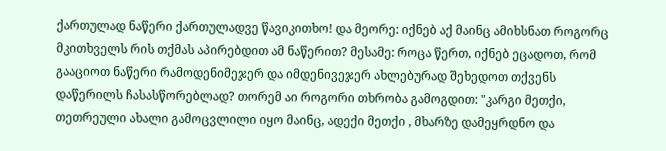ქართულად ნაწერი ქართულადვე წავიკითხო! და მეორე: იქნებ აქ მაინც ამიხსნათ როგორც მკითხველს რის თქმას აპირებდით ამ ნაწერით? მესამე: როცა წერთ, იქნებ ეცადოთ, რომ გააციოთ ნაწერი რამოდენიმეჯერ და იმდენივეჯერ ახლებურად შეხედოთ თქვენს დაწერილს ჩასასწორებლად? თორემ აი როგორი თხრობა გამოგდით: "კარგი მეთქი, თეთრეული ახალი გამოცვლილი იყო მაინც, ადექი მეთქი , მხარზე დამეყრდნო და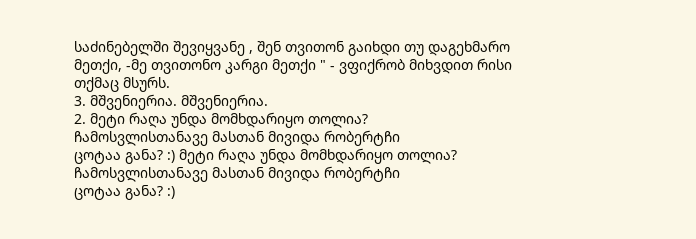საძინებელში შევიყვანე , შენ თვითონ გაიხდი თუ დაგეხმარო მეთქი, -მე თვითონო კარგი მეთქი " - ვფიქრობ მიხვდით რისი თქმაც მსურს.
3. მშვენიერია. მშვენიერია.
2. მეტი რაღა უნდა მომხდარიყო თოლია?
ჩამოსვლისთანავე მასთან მივიდა რობერტჩი
ცოტაა განა? :) მეტი რაღა უნდა მომხდარიყო თოლია?
ჩამოსვლისთანავე მასთან მივიდა რობერტჩი
ცოტაა განა? :)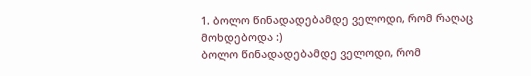1. ბოლო წინადადებამდე ველოდი, რომ რაღაც მოხდებოდა :)
ბოლო წინადადებამდე ველოდი, რომ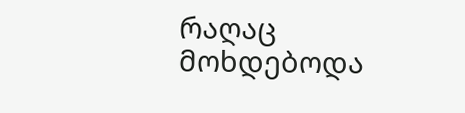რაღაც მოხდებოდა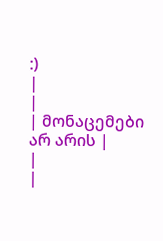:)
|
|
| მონაცემები არ არის |
|
|